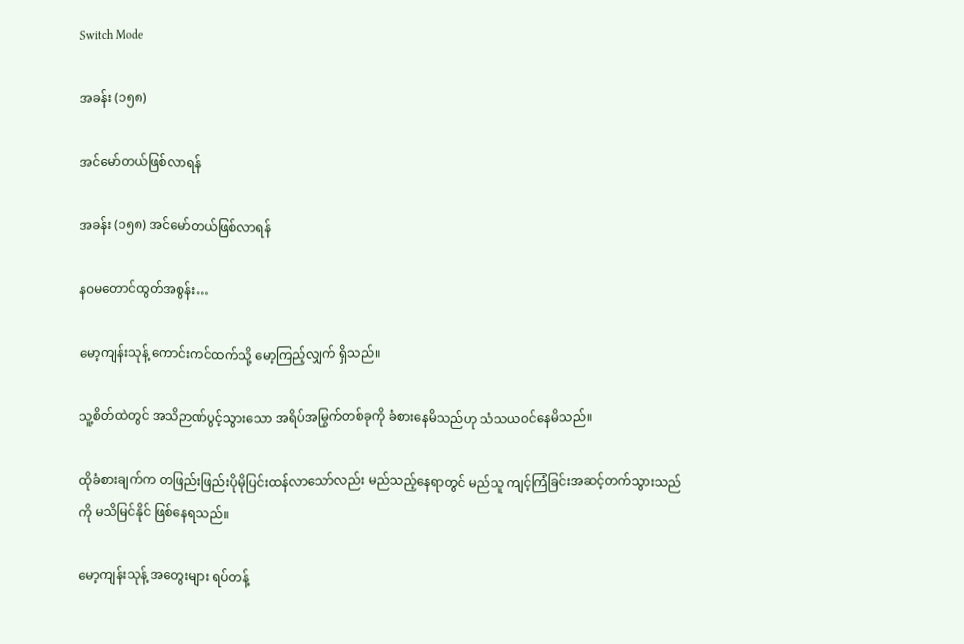Switch Mode

အခန်း (၁၅၈)

အင်မော်တယ်ဖြစ်လာရန်

အခန်း (၁၅၈) အင်မော်တယ်ဖြစ်လာရန်

နဝမတောင်ထွတ်အစွန်း…

မော့ကျန်းသုန့် ကောင်းကင်ထက်သို့ မော့ကြည့်လျှက် ရှိသည်။

သူ့စိတ်ထဲတွင် အသိဉာဏ်ပွင့်သွားသော အရိပ်အမြွက်တစ်ခုကို ခံစားနေမိသည်ဟု သံသယဝင်နေမိသည်။

ထိုခံစားချက်က တဖြည်းဖြည်းပိုမိုပြင်းထန်လာသော်လည်း မည်သည့်နေရာတွင် မည်သူ ကျင့်ကြံခြင်းအဆင့်တက်သွားသည်ကို မသိမြင်နိုင် ဖြစ်နေရသည်။

မော့ကျန်းသုန့် အတွေးများ ရပ်တန့်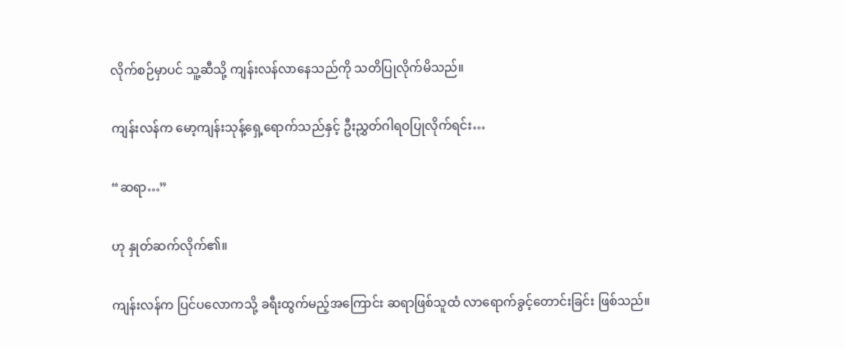လိုက်စဉ်မှာပင် သူ့ဆီသို့ ကျန်းလန်လာနေသည်ကို သတိပြုလိုက်မိသည်။

ကျန်းလန်က မော့ကျန်းသုန့်ရှေ့ရောက်သည်နှင့် ဦးညွှတ်ဂါရဝပြုလိုက်ရင်း…

“ဆရာ…”

ဟု နှုတ်ဆက်လိုက်၏။

ကျန်းလန်က ပြင်ပလောကသို့ ခရီးထွက်မည့်အကြောင်း ဆရာဖြစ်သူထံ လာရောက်ခွင့်တောင်းခြင်း ဖြစ်သည်။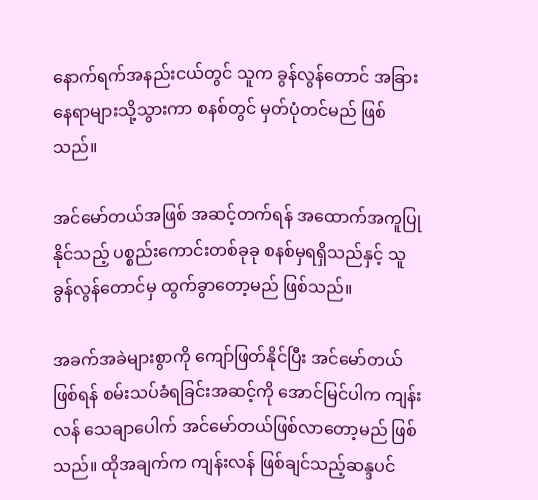နောက်ရက်အနည်းငယ်တွင် သူက ခွန်လွန်တောင် အခြားနေရာများသို့သွားကာ စနစ်တွင် မှတ်ပုံတင်မည် ဖြစ်သည်။

အင်မော်တယ်အဖြစ် အဆင့်တက်ရန် အထောက်အကူပြုနိုင်သည့် ပစ္စည်းကောင်းတစ်ခုခု စနစ်မှရရှိသည်နှင့် သူ ခွန်လွန်တောင်မှ ထွက်ခွာတော့မည် ဖြစ်သည်။

အခက်အခဲများစွာကို ကျော်ဖြတ်နိုင်ပြီး အင်မော်တယ်ဖြစ်ရန် စမ်းသပ်ခံရခြင်းအဆင့်ကို အောင်မြင်ပါက ကျန်းလန် သေချာပေါက် အင်မော်တယ်ဖြစ်လာတော့မည် ဖြစ်သည်။ ထိုအချက်က ကျန်းလန် ဖြစ်ချင်သည့်ဆန္ဒပင်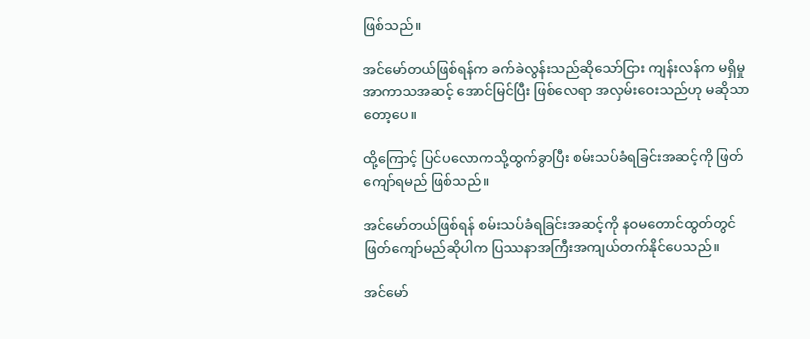ဖြစ်သည်။

အင်မော်တယ်ဖြစ်ရန်က ခက်ခဲလွန်းသည်ဆိုသော်ငြား ကျန်းလန်က မရှိမှုအာကာသအဆင့် အောင်မြင်ပြီး ဖြစ်လေရာ အလှမ်းဝေးသည်ဟု မဆိုသာတော့ပေ။

ထို့ကြောင့် ပြင်ပလောကသို့ထွက်ခွာပြီး စမ်းသပ်ခံရခြင်းအဆင့်ကို ဖြတ်ကျော်ရမည် ဖြစ်သည်။

အင်မော်တယ်ဖြစ်ရန် စမ်းသပ်ခံရခြင်းအဆင့်ကို နဝမတောင်ထွတ်တွင် ဖြတ်ကျော်မည်ဆိုပါက ပြဿနာအကြီးအကျယ်တက်နိုင်ပေသည်။

အင်မော်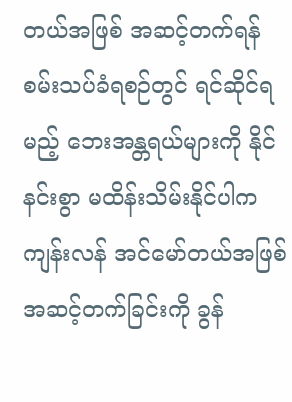တယ်အဖြစ် အဆင့်တက်ရန် စမ်းသပ်ခံရစဉ်တွင် ရင်ဆိုင်ရမည့် ဘေးအန္တရယ်များကို နိုင်နင်းစွာ မထိန်းသိမ်းနိုင်ပါက ကျန်းလန် အင်မော်တယ်အဖြစ် အဆင့်တက်ခြင်းကို ခွန်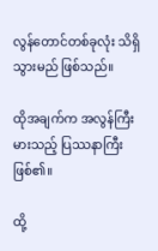လွန်တောင်တစ်ခုလုံး သိရှိသွားမည် ဖြစ်သည်။

ထိုအချက်က အလွန်ကြီးမားသည့် ပြဿနာကြီး ဖြစ်၏။

ထို့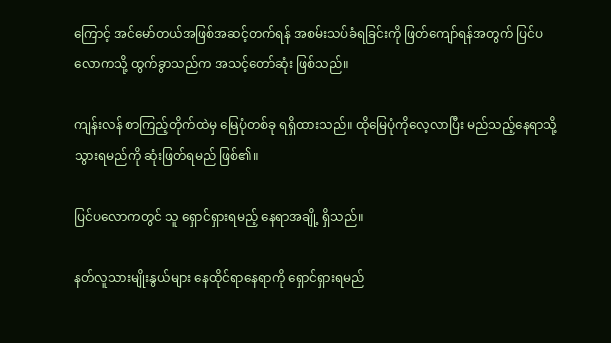ကြောင့် အင်မော်တယ်အဖြစ်အဆင့်တက်ရန် အစမ်းသပ်ခံရခြင်းကို ဖြတ်ကျော်ရန်အတွက် ပြင်ပလောကသို့ ထွက်ခွာသည်က အသင့်တော်ဆုံး ဖြစ်သည်။

ကျန်းလန် စာကြည့်တိုက်ထဲမှ မြေပုံတစ်ခု ရရှိထားသည်။ ထိုမြေပုံကိုလေ့လာပြီး မည်သည့်နေရာသို့ သွားရမည်ကို ဆုံးဖြတ်ရမည် ဖြစ်၏။

ပြင်ပလောကတွင် သူ ရှောင်ရှားရမည့် နေရာအချို့ ရှိသည်။

နတ်လူသားမျိုးနွယ်များ နေထိုင်ရာနေရာကို ရှောင်ရှားရမည်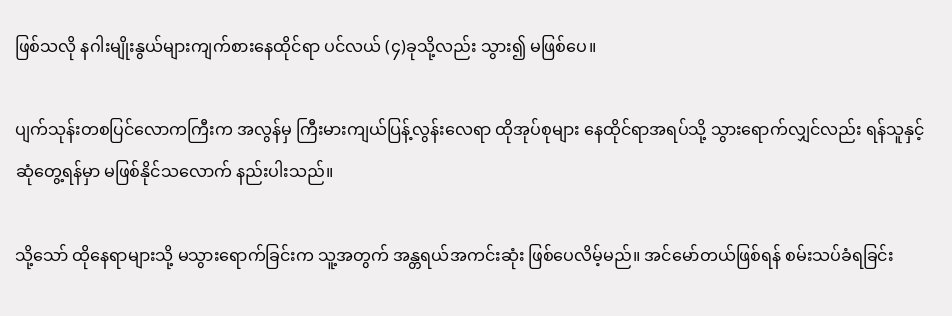ဖြစ်သလို နဂါးမျိုးနွယ်များကျက်စားနေထိုင်ရာ ပင်လယ် (၄)ခုသို့လည်း သွား၍ မဖြစ်ပေ။

ပျက်သုန်းတစပြင်လောကကြီးက အလွန်မှ ကြီးမားကျယ်ပြန့်လွန်းလေရာ ထိုအုပ်စုများ နေထိုင်ရာအရပ်သို့ သွားရောက်လျှင်လည်း ရန်သူနှင့်ဆုံတွေ့ရန်မှာ မဖြစ်နိုင်သလောက် နည်းပါးသည်။

သို့သော် ထိုနေရာများသို့ မသွားရောက်ခြင်းက သူ့အတွက် အန္တရယ်အကင်းဆုံး ဖြစ်ပေလိမ့်မည်။ အင်မော်တယ်ဖြစ်ရန် စမ်းသပ်ခံရခြင်း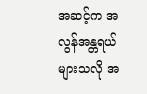အဆင့်က အလွန်အန္တရယ်များသလို အ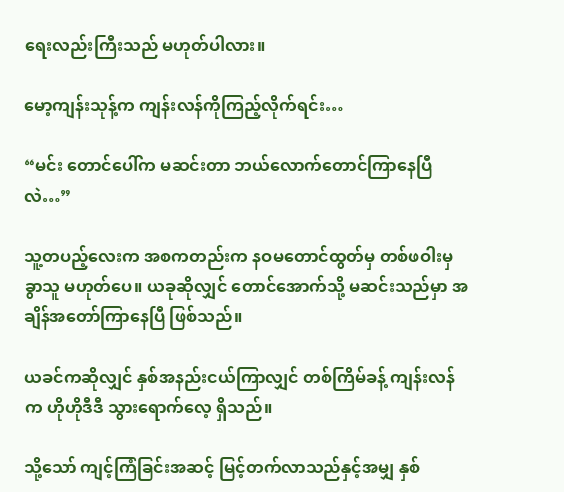ရေးလည်းကြီးသည် မဟုတ်ပါလား။

မော့ကျန်းသုန့်က ကျန်းလန်ကိုကြည့်လိုက်ရင်း…

“မင်း တောင်ပေါ်က မဆင်းတာ ဘယ်လောက်တောင်ကြာနေပြီလဲ…”

သူ့တပည့်လေးက အစကတည်းက နဝမတောင်ထွတ်မှ တစ်ဖဝါးမှခွာသူ မဟုတ်ပေ။ ယခုဆိုလျှင် တောင်အောက်သို့ မဆင်းသည်မှာ အချိန်အတော်ကြာနေပြီ ဖြစ်သည်။

ယခင်ကဆိုလျှင် နှစ်အနည်းငယ်ကြာလျှင် တစ်ကြိမ်ခန့် ကျန်းလန်က ဟိုဟိုဒီဒီ သွားရောက်လေ့ ရှိသည်။

သို့သော် ကျင့်ကြံခြင်းအဆင့် မြင့်တက်လာသည်နှင့်အမျှ နှစ်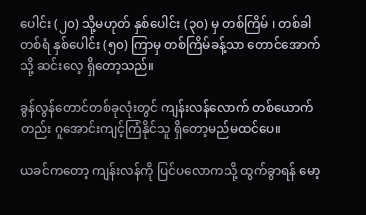ပေါင်း (၂၀) သို့မဟုတ် နှစ်ပေါင်း (၃၀) မှ တစ်ကြိမ် ၊ တစ်ခါတစ်ရံ နှစ်ပေါင်း (၅၀) ကြာမှ တစ်ကြိမ်ခန့်သာ တောင်အောက်သို့ ဆင်းလေ့ ရှိတော့သည်။

ခွန်လွန်တောင်တစ်ခုလုံးတွင် ကျန်းလန်လောက် တစ်ယောက်တည်း ဂူအောင်းကျင့်ကြံနိုင်သူ ရှိတော့မည်မထင်ပေ။

ယခင်ကတော့ ကျန်းလန်ကို ပြင်ပလောကသို့ ထွက်ခွာရန် မော့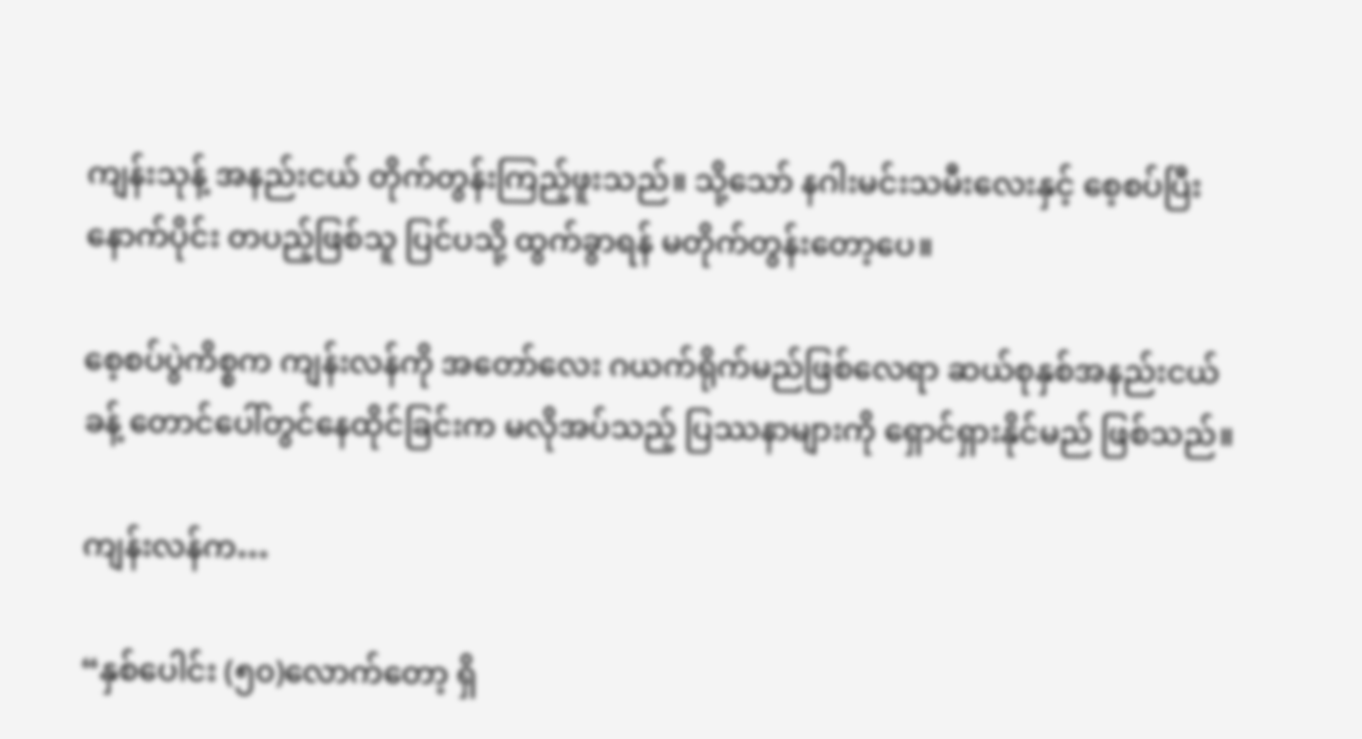ကျန်းသုန့် အနည်းငယ် တိုက်တွန်းကြည့်ဖူးသည်။ သို့သော် နဂါးမင်းသမီးလေးနှင့် စေ့စပ်ပြီးနောက်ပိုင်း တပည့်ဖြစ်သူ ပြင်ပသို့ ထွက်ခွာရန် မတိုက်တွန်းတော့ပေ။

စေ့စပ်ပွဲကိစ္စက ကျန်းလန်ကို အတော်လေး ဂယက်ရိုက်မည်ဖြစ်လေရာ ဆယ်စုနှစ်အနည်းငယ်ခန့် တောင်ပေါ်တွင်နေထိုင်ခြင်းက မလိုအပ်သည့် ပြဿနာများကို ရှောင်ရှားနိုင်မည် ဖြစ်သည်။

ကျန်းလန်က…

“နှစ်ပေါင်း (၅၀)လောက်တော့ ရှိ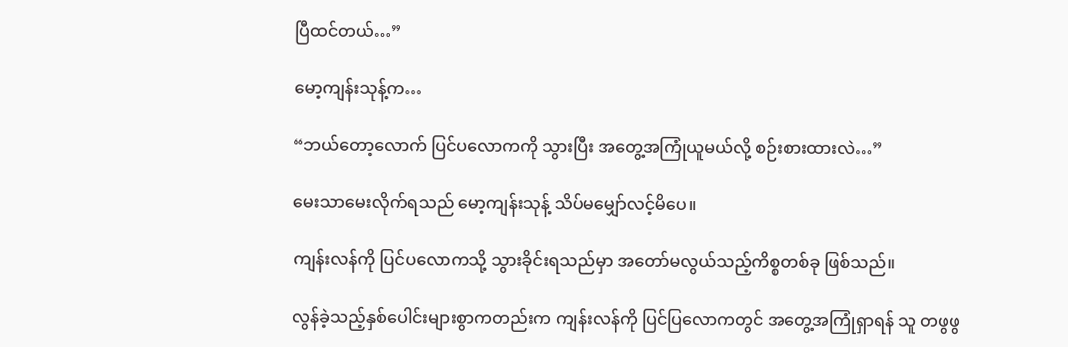ပြီထင်တယ်…”

မော့ကျန်းသုန့်က…

“ဘယ်တော့လောက် ပြင်ပလောကကို သွားပြီး အတွေ့အကြုံယူမယ်လို့ စဉ်းစားထားလဲ…”

မေးသာမေးလိုက်ရသည် မော့ကျန်းသုန့် သိပ်မမျှော်လင့်မိပေ။

ကျန်းလန်ကို ပြင်ပလောကသို့ သွားခိုင်းရသည်မှာ အတော်မလွယ်သည့်ကိစ္စတစ်ခု ဖြစ်သည်။

လွန်ခဲ့သည့်နှစ်ပေါင်းများစွာကတည်းက ကျန်းလန်ကို ပြင်ပြလောကတွင် အတွေ့အကြုံရှာရန် သူ တဖွဖွ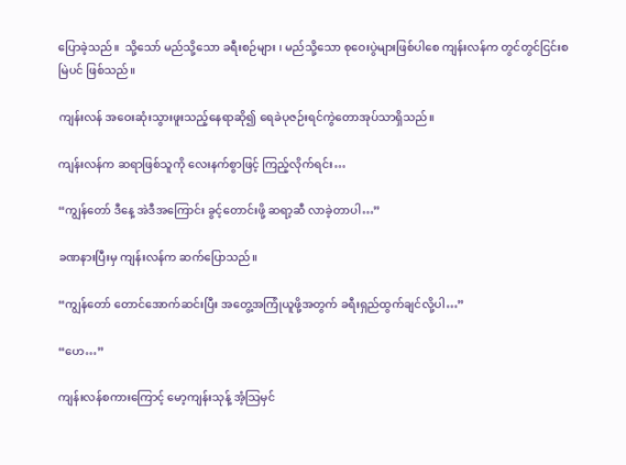ပြောခဲ့သည်။  သို့သော် မည်သို့သော ခရီးစဉ်များ ၊ မည်သို့သော စုဝေးပွဲများဖြစ်ပါစေ ကျန်းလန်က တွင်တွင်ငြင်းစမြဲပင် ဖြစ်သည်။

ကျန်းလန် အဝေးဆုံးသွားဖူးသည့်နေရာဆို၍ ရေခဲပုဇဉ်းရင်ကွဲတောအုပ်သာရှိသည်။

ကျန်းလန်က ဆရာဖြစ်သူကို လေးနက်စွာဖြင့် ကြည့်လိုက်ရင်း…

“ကျွန်တော် ဒီနေ့ အဲဒီအကြောင်း ခွင့်တောင်းဖို့ ဆရာ့ဆီ လာခဲ့တာပါ…”

ခဏနားပြီးမှ ကျန်းလန်က ဆက်ပြောသည်။

“ကျွန်တော် တောင်အောက်ဆင်းပြီး အတွေ့အကြုံယူဖို့အတွက် ခရီးရှည်ထွက်ချင်လို့ပါ…”

“ဟေ…”

ကျန်းလန်စကားကြောင့် မော့ကျန်းသုန့် အံ့သြမှင်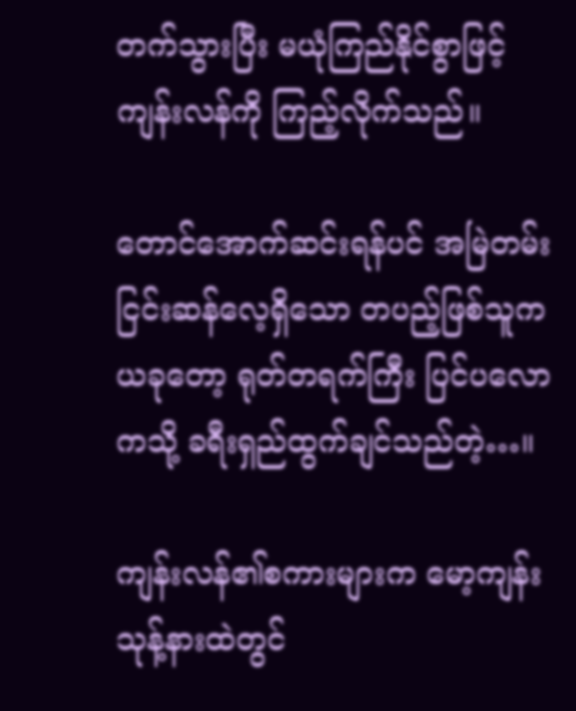တက်သွားပြီး မယုံကြည်နိုင်စွာဖြင့် ကျန်းလန်ကို ကြည့်လိုက်သည်။

တောင်အောက်ဆင်းရန်ပင် အမြဲတမ်း ငြင်းဆန်လေ့ရှိသော တပည့်ဖြစ်သူက ယခုတော့ ရုတ်တရက်ကြီး ပြင်ပလောကသို့ ခရီးရှည်ထွက်ချင်သည်တဲ့…။

ကျန်းလန်၏စကားများက မော့ကျန်းသုန့်နားထဲတွင်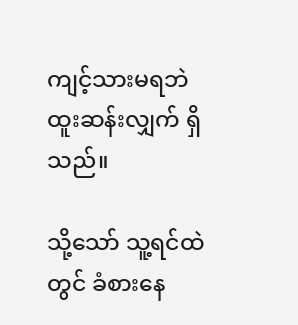ကျင့်သားမရဘဲ ထူးဆန်းလျှက် ရှိသည်။

သို့သော် သူ့ရင်ထဲတွင် ခံစားနေ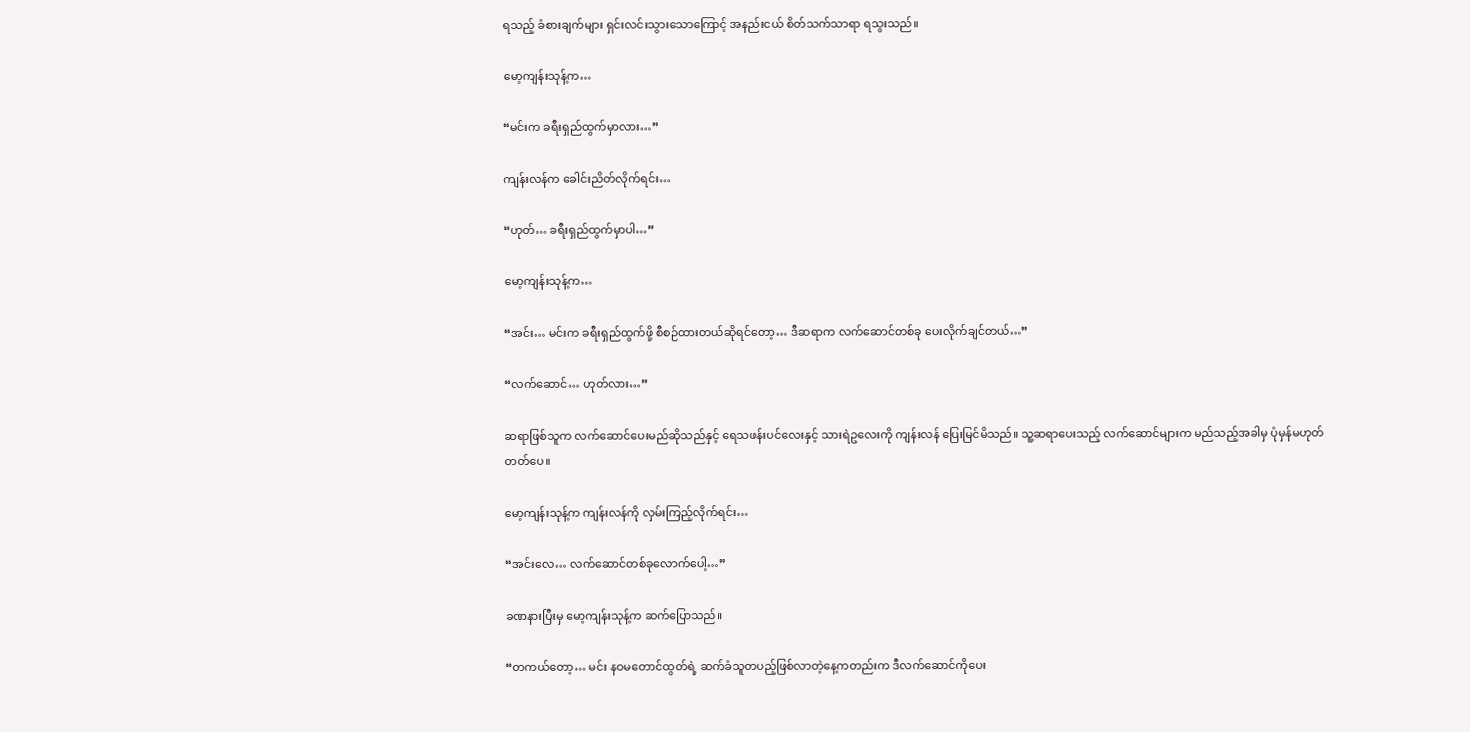ရသည့် ခံစားချက်များ ရှင်းလင်းသွားသောကြောင့် အနည်းငယ် စိတ်သက်သာရာ ရသွးသည်။

မော့ကျန်းသုန့်က…

“မင်းက ခရီးရှည်ထွက်မှာလား…”

ကျန်းလန်က ခေါင်းညိတ်လိုက်ရင်း…

“ဟုတ်… ခရီးရှည်ထွက်မှာပါ…”

မော့ကျန်းသုန့်က…

“အင်း… မင်းက ခရီးရှည်ထွက်ဖို့ စီစဉ်ထားတယ်ဆိုရင်တော့… ဒီဆရာက လက်ဆောင်တစ်ခု ပေးလိုက်ချင်တယ်…”

“လက်ဆောင်… ဟုတ်လား…”

ဆရာဖြစ်သူက လက်ဆောင်ပေးမည်ဆိုသည်နှင့် ရေသဖန်းပင်လေးနှင့် သားရဲဥလေးကို ကျန်းလန် ပြေးမြင်မိသည်။ သူ့ဆရာပေးသည့် လက်ဆောင်များက မည်သည့်အခါမှ ပုံမှန်မဟုတ်တတ်ပေ။

မော့ကျန်းသုန့်က ကျန်းလန်ကို လှမ်းကြည့်လိုက်ရင်း…

“အင်းလေ… လက်ဆောင်တစ်ခုလောက်ပေါ့…”

ခဏနားပြီးမှ မော့ကျန်းသုန့်က ဆက်ပြောသည်။

“တကယ်တော့… မင်း နဝမတောင်ထွတ်ရဲ့ ဆက်ခံသူတပည့်ဖြစ်လာတဲ့နေ့ကတည်းက ဒီလက်ဆောင်ကိုပေး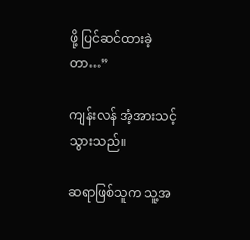ဖို့ ပြင်ဆင်ထားခဲ့တာ…”

ကျန်းလန် အံ့အားသင့်သွားသည်။

ဆရာဖြစ်သူက သူ့အ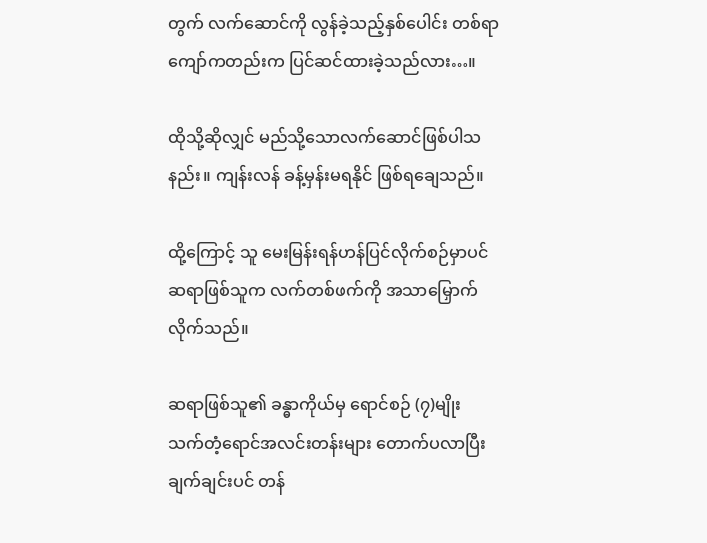တွက် လက်ဆောင်ကို လွန်ခဲ့သည့်နှစ်ပေါင်း တစ်ရာကျော်ကတည်းက ပြင်ဆင်ထားခဲ့သည်လား…။

ထိုသို့ဆိုလျှင် မည်သို့သောလက်ဆောင်ဖြစ်ပါသနည်း။ ကျန်းလန် ခန့်မှန်းမရနိုင် ဖြစ်ရချေသည်။

ထို့ကြောင့် သူ မေးမြန်းရန်ဟန်ပြင်လိုက်စဉ်မှာပင် ဆရာဖြစ်သူက လက်တစ်ဖက်ကို အသာမြှောက်လိုက်သည်။

ဆရာဖြစ်သူ၏ ခန္ဓာကိုယ်မှ ရောင်စဉ် (၇)မျိုး သက်တံ့ရောင်အလင်းတန်းများ တောက်ပလာပြီး ချက်ချင်းပင် တန်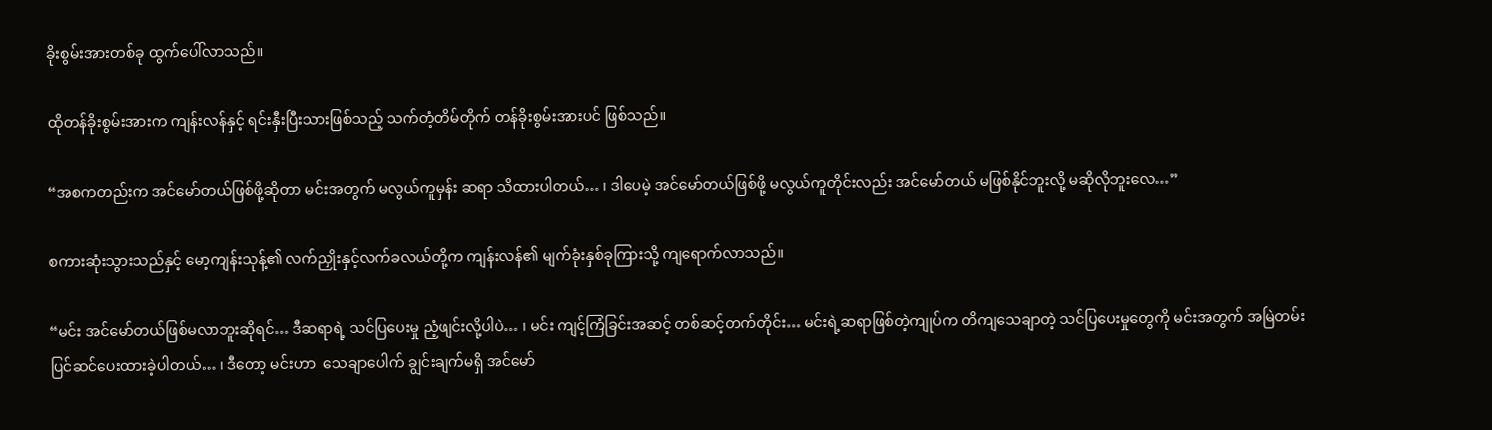ခိုးစွမ်းအားတစ်ခု ထွက်ပေါ်လာသည်။

ထိုတန်ခိုးစွမ်းအားက ကျန်းလန်နှင့် ရင်းနှီးပြီးသားဖြစ်သည့် သက်တံ့တိမ်တိုက် တန်ခိုးစွမ်းအားပင် ဖြစ်သည်။

“အစကတည်းက အင်မော်တယ်ဖြစ်ဖို့ဆိုတာ မင်းအတွက် မလွယ်ကူမှန်း ဆရာ သိထားပါတယ်… ၊ ဒါပေမဲ့ အင်မော်တယ်ဖြစ်ဖို့ မလွယ်ကူတိုင်းလည်း အင်မော်တယ် မဖြစ်နိုင်ဘူးလို့ မဆိုလိုဘူးလေ…”

စကားဆုံးသွားသည်နှင့် မော့ကျန်းသုန့်၏ လက်ညှိုးနှင့်လက်ခလယ်တို့က ကျန်းလန်၏ မျက်ခုံးနှစ်ခုကြားသို့ ကျရောက်လာသည်။

“မင်း အင်မော်တယ်ဖြစ်မလာဘူးဆိုရင်… ဒီဆရာရဲ့ သင်ပြပေးမှု ညံ့ဖျင်းလို့ပါပဲ… ၊ မင်း ကျင့်ကြံခြင်းအဆင့် တစ်ဆင့်တက်တိုင်း… မင်းရဲ့ဆရာဖြစ်တဲ့ကျုပ်က တိကျသေချာတဲ့ သင်ပြပေးမှုတွေကို မင်းအတွက် အမြဲတမ်းပြင်ဆင်ပေးထားခဲ့ပါတယ်… ၊ ဒီတော့ မင်းဟာ  သေချာပေါက် ချွင်းချက်မရှိ အင်မော်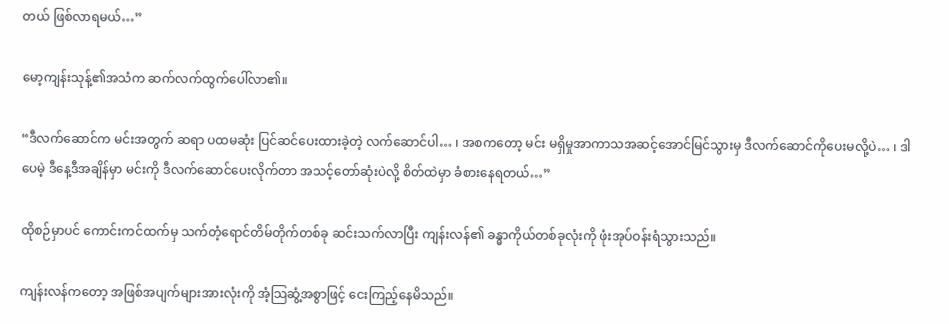တယ် ဖြစ်လာရမယ်…”

မော့ကျန်းသုန့်၏အသံက ဆက်လက်ထွက်ပေါ်လာ၏။

“ဒီလက်ဆောင်က မင်းအတွက် ဆရာ ပထမဆုံး ပြင်ဆင်ပေးထားခဲ့တဲ့ လက်ဆောင်ပါ… ၊ အစကတော့ မင်း မရှိမှုအာကာသအဆင့်အောင်မြင်သွားမှ ဒီလက်ဆောင်ကိုပေးမလို့ပဲ… ၊ ဒါပေမဲ့ ဒီနေ့ဒီအချိန်မှာ မင်းကို ဒီလက်ဆောင်ပေးလိုက်တာ အသင့်တော်ဆုံးပဲလို့ စိတ်ထဲမှာ ခံစားနေရတယ်…”

ထိုစဉ်မှာပင် ကောင်းကင်ထက်မှ သက်တံ့ရောင်တိမ်တိုက်တစ်ခု ဆင်းသက်လာပြီး ကျန်းလန်၏ ခန္ဓာကိုယ်တစ်ခုလုံးကို ဖုံးအုပ်ဝန်းရံသွားသည်။

ကျန်းလန်ကတော့ အဖြစ်အပျက်များအားလုံးကို အံ့သြဆွံ့အစွာဖြင့် ငေးကြည့်နေမိသည်။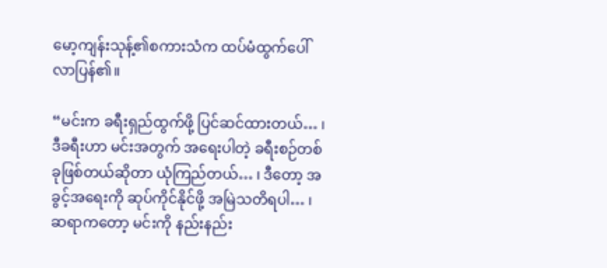မော့ကျန်းသုန့်၏စကားသံက ထပ်မံထွက်ပေါ်လာပြန်၏။

“မင်းက ခရီးရှည်ထွက်ဖို့ ပြင်ဆင်ထားတယ်… ၊ ဒီခရီးဟာ မင်းအတွက် အရေးပါတဲ့ ခရီးစဉ်တစ်ခုဖြစ်တယ်ဆိုတာ ယုံကြည်တယ်… ၊ ဒီတော့ အခွင့်အရေးကို ဆုပ်ကိုင်နိုင်ဖို့ အမြဲသတိရပါ… ၊ ဆရာကတော့ မင်းကို နည်းနည်း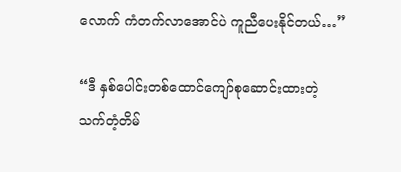လောက် ကံတက်လာအောင်ပဲ ကူညီပေးနိုင်တယ်…”

“ဒီ နှစ်ပေါင်းတစ်ထောင်ကျော်စုဆောင်းထားတဲ့ သက်တံ့တိမ်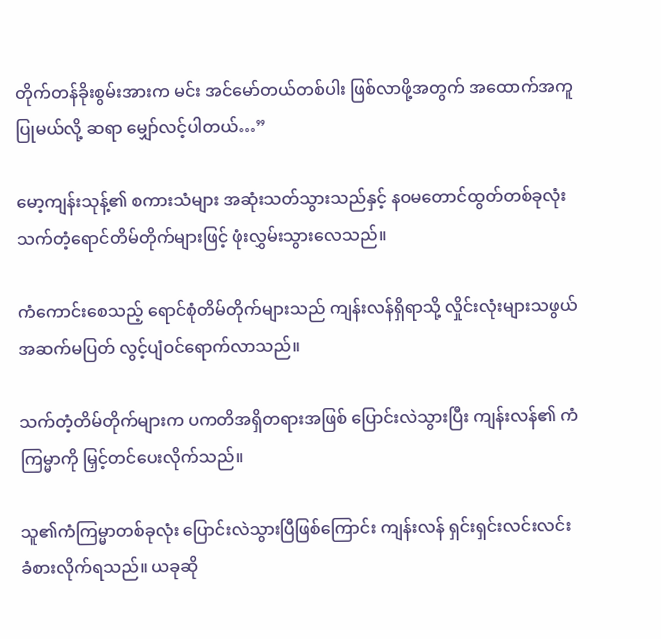တိုက်တန်ခိုးစွမ်းအားက မင်း အင်မော်တယ်တစ်ပါး ဖြစ်လာဖို့အတွက် အထောက်အကူပြုမယ်လို့ ဆရာ မျှော်လင့်ပါတယ်…”

မော့ကျန်းသုန့်၏ စကားသံများ အဆုံးသတ်သွားသည်နှင့် နဝမတောင်ထွတ်တစ်ခုလုံး သက်တံ့ရောင်တိမ်တိုက်များဖြင့် ဖုံးလွှမ်းသွားလေသည်။

ကံကောင်းစေသည့် ရောင်စုံတိမ်တိုက်များသည် ကျန်းလန်ရှိရာသို့ လှိုင်းလုံးများသဖွယ် အဆက်မပြတ် လွင့်ပျံဝင်ရောက်လာသည်။

သက်တံ့တိမ်တိုက်များက ပကတိအရှိတရားအဖြစ် ပြောင်းလဲသွားပြီး ကျန်းလန်၏ ကံကြမ္မာကို မြှင့်တင်ပေးလိုက်သည်။

သူ၏ကံကြမ္မာတစ်ခုလုံး ပြောင်းလဲသွားပြီဖြစ်ကြောင်း ကျန်းလန် ရှင်းရှင်းလင်းလင်း ခံစားလိုက်ရသည်။ ယခုဆို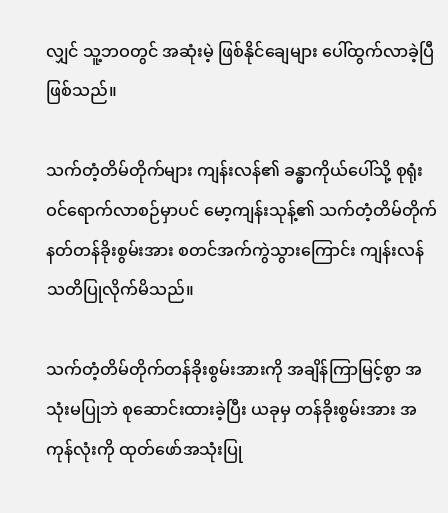လျှင် သူ့ဘဝတွင် အဆုံးမဲ့ ဖြစ်နိုင်ချေများ ပေါ်ထွက်လာခဲ့ပြီ ဖြစ်သည်။

သက်တံ့တိမ်တိုက်များ ကျန်းလန်၏ ခန္ဓာကိုယ်ပေါ်သို့ စုရုံးဝင်ရောက်လာစဉ်မှာပင် မော့ကျန်းသုန့်၏ သက်တံ့တိမ်တိုက် နတ်တန်ခိုးစွမ်းအား စတင်အက်ကွဲသွားကြောင်း ကျန်းလန် သတိပြုလိုက်မိသည်။

သက်တံ့တိမ်တိုက်တန်ခိုးစွမ်းအားကို အချိန်ကြာမြင့်စွာ အသုံးမပြုဘဲ စုဆောင်းထားခဲ့ပြီး ယခုမှ တန်ခိုးစွမ်းအား အကုန်လုံးကို ထုတ်ဖော်အသုံးပြု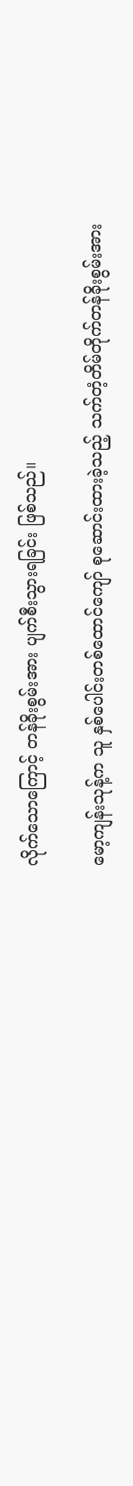လိုက်သောကြောင့် တန်ခိုးစွမ်းအား ပျက်စီးသွားရခြင်း ဖြစ်သည်။

မော့ကျန်းသုန့်က သူ နှစ်ပေါင်းတစ်ထောင်ကျော် စုဆောင်းထားခဲ့သည့် သက်တံ့တိမ်တိုက်တန်ခိုးစွမ်းအား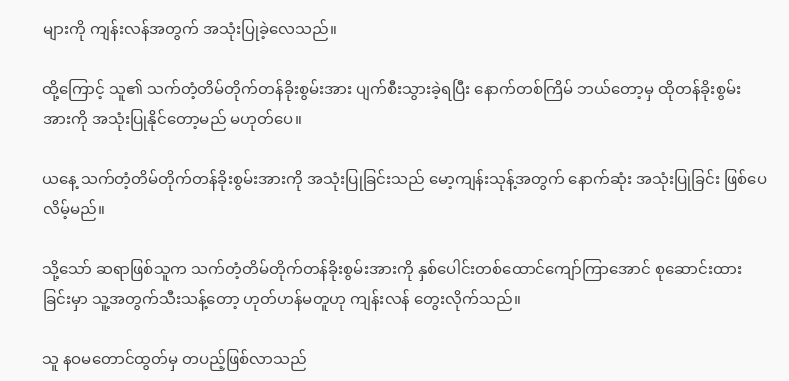များကို ကျန်းလန်အတွက် အသုံးပြုခဲ့လေသည်။

ထို့ကြောင့် သူ၏ သက်တံ့တိမ်တိုက်တန်ခိုးစွမ်းအား ပျက်စီးသွားခဲ့ရပြီး နောက်တစ်ကြိမ် ဘယ်တော့မှ ထိုတန်ခိုးစွမ်းအားကို အသုံးပြုနိုင်တော့မည် မဟုတ်ပေ။

ယနေ့ သက်တံ့တိမ်တိုက်တန်ခိုးစွမ်းအားကို အသုံးပြုခြင်းသည် မော့ကျန်းသုန့်အတွက် နောက်ဆုံး အသုံးပြုခြင်း ဖြစ်ပေလိမ့်မည်။

သို့သော် ဆရာဖြစ်သူက သက်တံ့တိမ်တိုက်တန်ခိုးစွမ်းအားကို နှစ်ပေါင်းတစ်ထောင်ကျော်ကြာအောင် စုဆောင်းထားခြင်းမှာ သူ့အတွက်သီးသန့်တော့ ဟုတ်ဟန်မတူဟု ကျန်းလန် တွေးလိုက်သည်။

သူ နဝမတောင်ထွတ်မှ တပည့်ဖြစ်လာသည်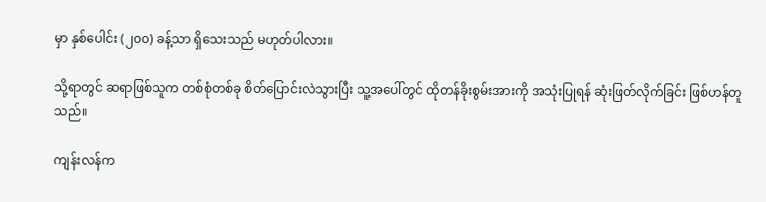မှာ နှစ်ပေါင်း (၂၀၀) ခန့်သာ ရှိသေးသည် မဟုတ်ပါလား။

သို့ရာတွင် ဆရာဖြစ်သူက တစ်စုံတစ်ခု စိတ်ပြောင်းလဲသွားပြီး သူ့အပေါ်တွင် ထိုတန်ခိုးစွမ်းအားကို အသုံးပြုရန် ဆုံးဖြတ်လိုက်ခြင်း ဖြစ်ဟန်တူသည်။

ကျန်းလန်က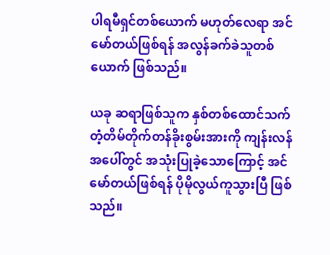ပါရမီရှင်တစ်ယောက် မဟုတ်လေရာ အင်မော်တယ်ဖြစ်ရန် အလွန်ခက်ခဲသူတစ်ယောက် ဖြစ်သည်။

ယခု ဆရာဖြစ်သူက နှစ်တစ်ထောင်သက်တံ့တိမ်တိုက်တန်ခိုးစွမ်းအားကို ကျန်းလန်အပေါ်တွင် အသုံးပြုခဲ့သောကြောင့် အင်မော်တယ်ဖြစ်ရန် ပိုမိုလွယ်ကူသွားပြီ ဖြစ်သည်။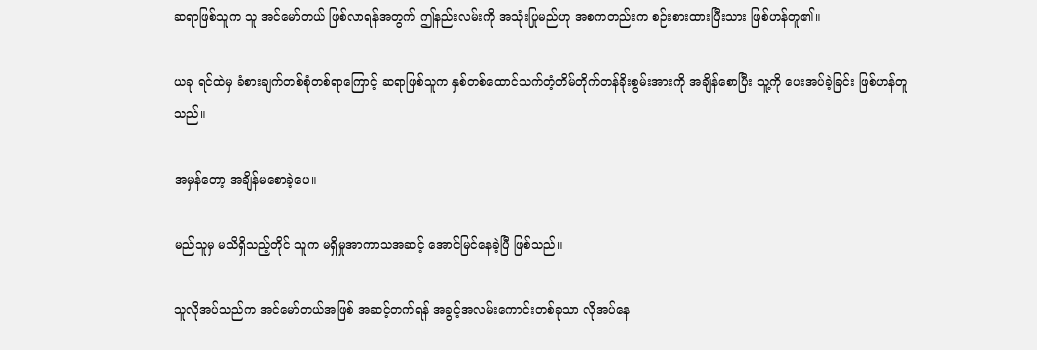ဆရာဖြစ်သူက သူ အင်မော်တယ် ဖြစ်လာရန်အတွက် ဤနည်းလမ်းကို အသုံးပြုမည်ဟု အစကတည်းက စဉ်းစားထားပြီးသား ဖြစ်ဟန်တူ၏။

ယခု ရင်ထဲမှ ခံစားချက်တစ်စုံတစ်ရာကြောင့် ဆရာဖြစ်သူက နှစ်တစ်ထောင်သက်တံ့တိမ်တိုက်တန်ခိုးစွမ်းအားကို အချိန်စောပြီး သူ့ကို ပေးအပ်ခဲ့ခြင်း ဖြစ်ဟန်တူသည်။

အမှန်တော့ အချိန်မစောခဲ့ပေ။

မည်သူမှ မသိရှိသည့်တိုင် သူက မရှိမှုအာကာသအဆင့် အောင်မြင်နေခဲ့ပြီ ဖြစ်သည်။

သူလိုအပ်သည်က အင်မော်တယ်အဖြစ် အဆင့်တက်ရန် အခွင့်အလမ်းကောင်းတစ်ခုသာ လိုအပ်နေ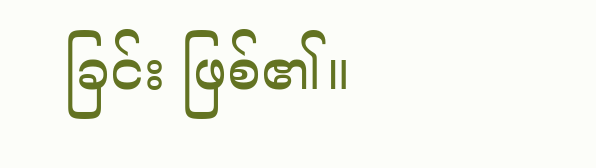ခြင်း ဖြစ်၏။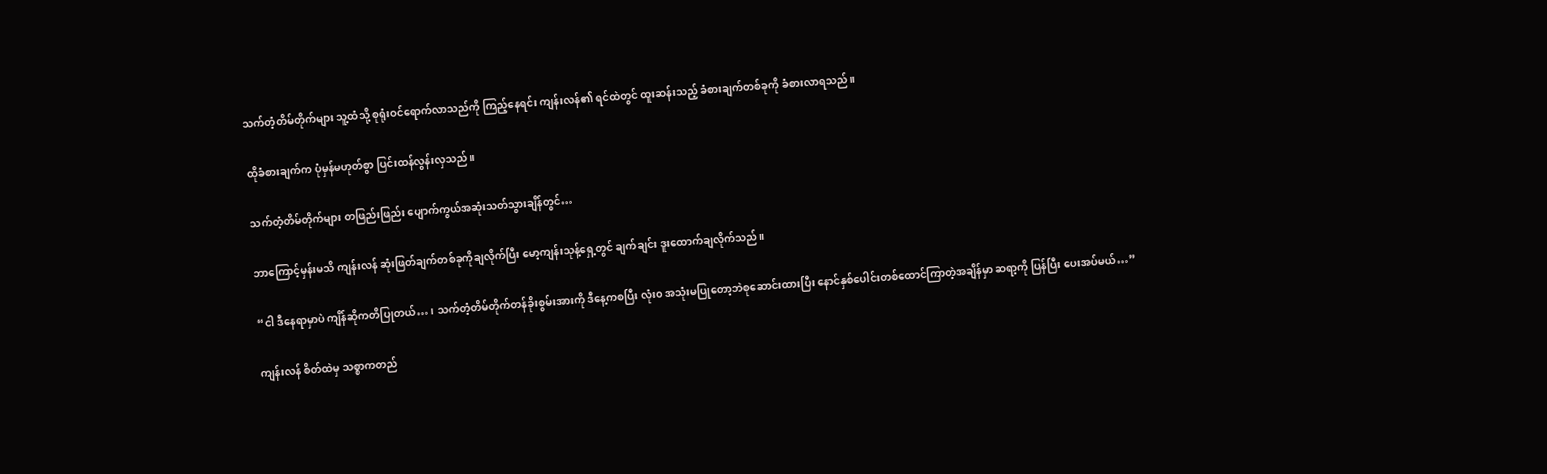သက်တံ့တိမ်တိုက်များ သူ့ထံသို့ စုရုံးဝင်ရောက်လာသည်ကို ကြည့်နေရင်း ကျန်းလန်၏ ရင်ထဲတွင် ထူးဆန်းသည့် ခံစားချက်တစ်ခုကို ခံစားလာရသည်။

ထိုခံစားချက်က ပုံမှန်မဟုတ်စွာ ပြင်းထန်လွန်းလှသည်။

သက်တံ့တိမ်တိုက်များ တဖြည်းဖြည်း ပျောက်ကွယ်အဆုံးသတ်သွားချိန်တွင်…

ဘာကြောင့်မှန်းမသိ ကျန်းလန် ဆုံးဖြတ်ချက်တစ်ခုကိုချလိုက်ပြီး မော့ကျန်းသုန့်ရှေ့တွင် ချက်ချင်း ဒူးထောက်ချလိုက်သည်။

“ငါ ဒီနေရာမှာပဲ ကျိန်ဆိုကတိပြုတယ်… ၊ သက်တံ့တိမ်တိုက်တန်ခိုးစွမ်းအားကို ဒီနေ့ကစပြီး လုံး၀ အသုံးမပြုတော့ဘဲစုဆောင်းထားပြီး နောင်နှစ်ပေါင်းတစ်ထောင်ကြာတဲ့အချိန်မှာ ဆရာ့ကို ပြန်ပြီး ပေးအပ်မယ်…”

ကျန်းလန် စိတ်ထဲမှ သစ္စာကတည်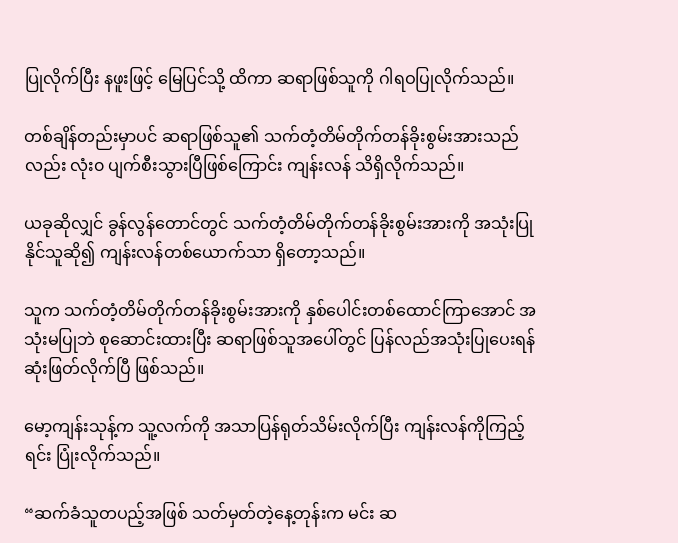ပြုလိုက်ပြီး နဖူးဖြင့် မြေပြင်သို့ ထိကာ ဆရာဖြစ်သူကို ဂါရဝပြုလိုက်သည်။

တစ်ချိန်တည်းမှာပင် ဆရာဖြစ်သူ၏ သက်တံ့တိမ်တိုက်တန်ခိုးစွမ်းအားသည်လည်း လုံး၀ ပျက်စီးသွားပြီဖြစ်ကြောင်း ကျန်းလန် သိရှိလိုက်သည်။

ယခုဆိုလျှင် ခွန်လွန်တောင်တွင် သက်တံ့တိမ်တိုက်တန်ခိုးစွမ်းအားကို အသုံးပြုနိုင်သူဆို၍ ကျန်းလန်တစ်ယောက်သာ ရှိတော့သည်။

သူက သက်တံ့တိမ်တိုက်တန်ခိုးစွမ်းအားကို နှစ်ပေါင်းတစ်ထောင်ကြာအောင် အသုံးမပြုဘဲ စုဆောင်းထားပြီး ဆရာဖြစ်သူအပေါ်တွင် ပြန်လည်အသုံးပြုပေးရန် ဆုံးဖြတ်လိုက်ပြီ ဖြစ်သည်။

မော့ကျန်းသုန့်က သူ့လက်ကို အသာပြန်ရုတ်သိမ်းလိုက်ပြီး ကျန်းလန်ကိုကြည့်ရင်း ပြုံးလိုက်သည်။

“ဆက်ခံသူတပည့်အဖြစ် သတ်မှတ်တဲ့နေ့တုန်းက မင်း ဆ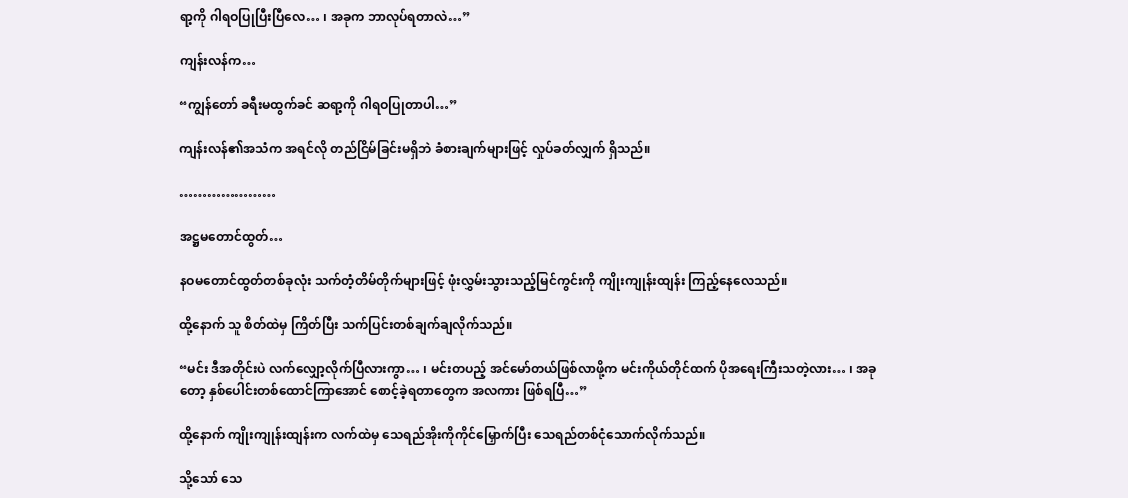ရာ့ကို ဂါရဝပြုပြီးပြီလေ… ၊ အခုက ဘာလုပ်ရတာလဲ…”

ကျန်းလန်က…

“ကျွန်တော် ခရီးမထွက်ခင် ဆရာ့ကို ဂါရဝပြုတာပါ…”

ကျန်းလန်၏အသံက အရင်လို တည်ငြိမ်ခြင်းမရှိဘဲ ခံစားချက်များဖြင့် လှုပ်ခတ်လျှက် ရှိသည်။

…………………

အဋ္ဌမတောင်ထွတ်…

နဝမတောင်ထွတ်တစ်ခုလုံး သက်တံ့တိမ်တိုက်များဖြင့် ဖုံးလွှမ်းသွားသည့်မြင်ကွင်းကို ကျိုးကျုန်းထျန်း ကြည့်နေလေသည်။

ထို့နောက် သူ စိတ်ထဲမှ ကြိတ်ပြီး သက်ပြင်းတစ်ချက်ချလိုက်သည်။

“မင်း ဒီအတိုင်းပဲ လက်လျှော့လိုက်ပြီလားကွာ… ၊ မင်းတပည့် အင်မော်တယ်ဖြစ်လာဖို့က မင်းကိုယ်တိုင်ထက် ပိုအရေးကြီးသတဲ့လား… ၊ အခုတော့ နှစ်ပေါင်းတစ်ထောင်ကြာအောင် စောင့်ခဲ့ရတာတွေက အလကား ဖြစ်ရပြီ…”

ထို့နောက် ကျိုးကျုန်းထျန်းက လက်ထဲမှ သေရည်အိုးကိုကိုင်မြှောက်ပြီး သေရည်တစ်ငုံသောက်လိုက်သည်။

သို့သော် သေ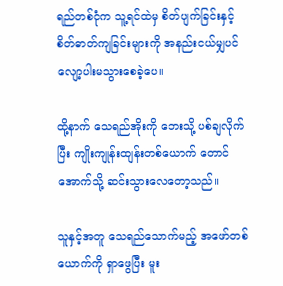ရည်တစ်ငုံက သူ့ရင်ထဲမှ စိတ်ပျက်ခြင်းနှင့် စိတ်ဓာတ်ကျခြင်းများကို အနည်းငယ်မျှပင် လျော့ပါးမသွားစေခဲ့ပေ။

ထို့နာက် သေရည်အိုးကို ဘေးသို့ ပစ်ချလိုက်ပြီး ကျိုးကျုန်းထျန်းတစ်ယောက် တောင်အောက်သို့ ဆင်းသွားလေတော့သည်။

သူနှင့်အတူ သေရည်သောက်မည့် အဖော်တစ်ယောက်ကို ရှာဖွေပြီး မူး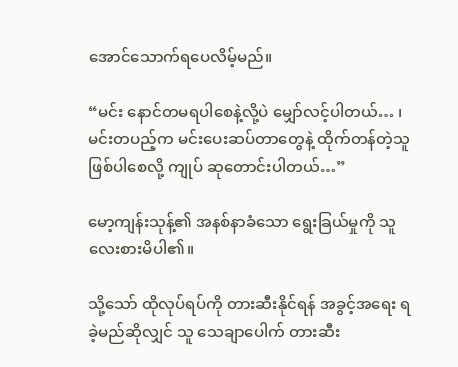အောင်သောက်ရပေလိမ့်မည်။

“မင်း နောင်တမရပါစေနဲ့လို့ပဲ မျှော်လင့်ပါတယ်… ၊ မင်းတပည့်က မင်းပေးဆပ်တာတွေနဲ့ ထိုက်တန်တဲ့သူဖြစ်ပါစေလို့ ကျုပ် ဆုတောင်းပါတယ်…”

မော့ကျန်းသုန့်၏ အနစ်နာခံသော ရွေးခြယ်မှုကို သူ လေးစားမိပါ၏။

သို့သော် ထိုလုပ်ရပ်ကို တားဆီးနိုင်ရန် အခွင့်အရေး ရခဲ့မည်ဆိုလျှင် သူ သေချာပေါက် တားဆီး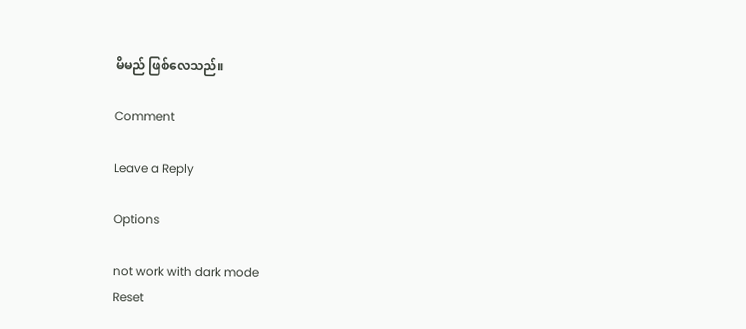မိမည် ဖြစ်လေသည်။

Comment

Leave a Reply

Options

not work with dark mode
Reset